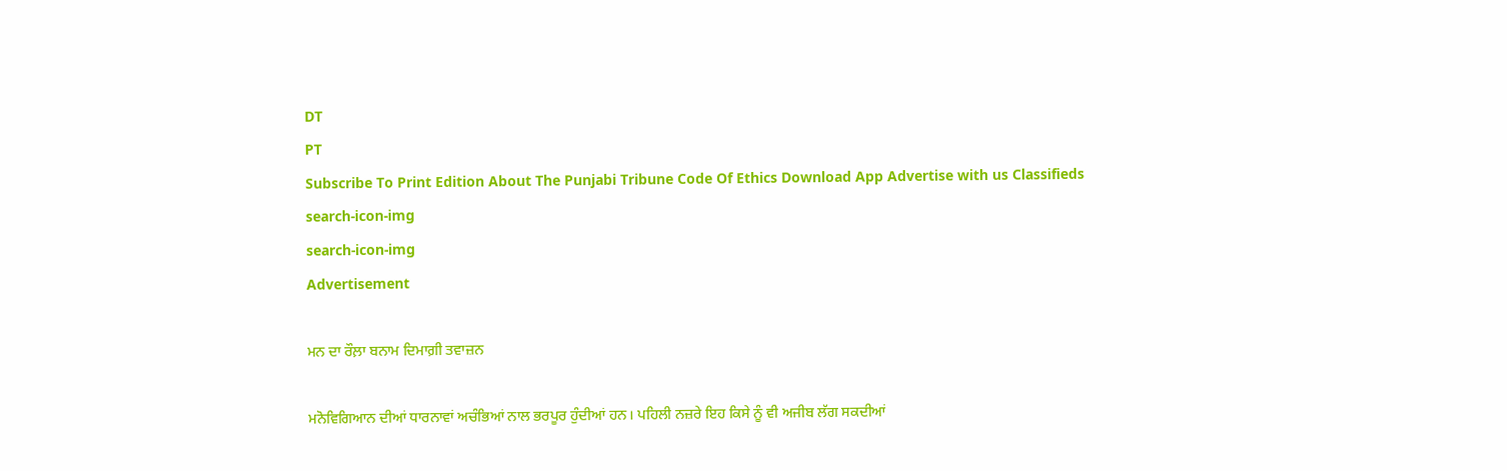DT
PT
Subscribe To Print Edition About The Punjabi Tribune Code Of Ethics Download App Advertise with us Classifieds
search-icon-img
search-icon-img
Advertisement

ਮਨ ਦਾ ਰੌਲ਼ਾ ਬਨਾਮ ਦਿਮਾਗ਼ੀ ਤਵਾਜ਼ਨ

ਮਨੋਵਿਗਿਆਨ ਦੀਆਂ ਧਾਰਨਾਵਾਂ ਅਚੰਭਿਆਂ ਨਾਲ ਭਰਪੂਰ ਹੁੰਦੀਆਂ ਹਨ। ਪਹਿਲੀ ਨਜ਼ਰੇ ਇਹ ਕਿਸੇ ਨੂੰ ਵੀ ਅਜੀਬ ਲੱਗ ਸਕਦੀਆਂ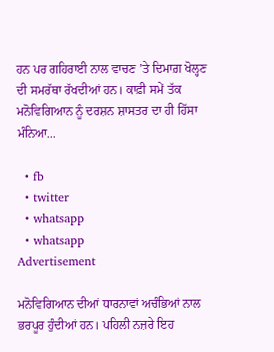ਹਨ ਪਰ ਗਹਿਰਾਈ ਨਾਲ ਵਾਚਣ ’ਤੇ ਦਿਮਾਗ਼ ਖੋਲ੍ਹਣ ਦੀ ਸਮਰੱਥਾ ਰੱਖਦੀਆਂ ਹਨ। ਕਾਫ਼ੀ ਸਮੇਂ ਤੱਕ ਮਨੋਵਿਗਿਆਨ ਨੂੰ ਦਰਸ਼ਨ ਸ਼ਾਸਤਰ ਦਾ ਹੀ ਹਿੱਸਾ ਮੰਨਿਆ...

  • fb
  • twitter
  • whatsapp
  • whatsapp
Advertisement

ਮਨੋਵਿਗਿਆਨ ਦੀਆਂ ਧਾਰਨਾਵਾਂ ਅਚੰਭਿਆਂ ਨਾਲ ਭਰਪੂਰ ਹੁੰਦੀਆਂ ਹਨ। ਪਹਿਲੀ ਨਜ਼ਰੇ ਇਹ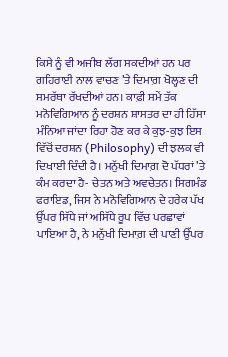ਕਿਸੇ ਨੂੰ ਵੀ ਅਜੀਬ ਲੱਗ ਸਕਦੀਆਂ ਹਨ ਪਰ ਗਹਿਰਾਈ ਨਾਲ ਵਾਚਣ ’ਤੇ ਦਿਮਾਗ਼ ਖੋਲ੍ਹਣ ਦੀ ਸਮਰੱਥਾ ਰੱਖਦੀਆਂ ਹਨ। ਕਾਫ਼ੀ ਸਮੇਂ ਤੱਕ ਮਨੋਵਿਗਿਆਨ ਨੂੰ ਦਰਸ਼ਨ ਸ਼ਾਸਤਰ ਦਾ ਹੀ ਹਿੱਸਾ ਮੰਨਿਆ ਜਾਂਦਾ ਰਿਹਾ ਹੋਣ ਕਰ ਕੇ ਕੁਝ-ਕੁਝ ਇਸ ਵਿੱਚੋਂ ਦਰਸ਼ਨ (Philosophy) ਦੀ ਝਲਕ ਵੀ ਦਿਖਾਈ ਦਿੰਦੀ ਹੈ। ਮਨੁੱਖੀ ਦਿਮਾਗ਼ ਦੋ ਪੱਧਰਾਂ ’ਤੇ ਕੰਮ ਕਰਦਾ ਹੈ- ਚੇਤਨ ਅਤੇ ਅਵਚੇਤਨ। ਸਿਗਮੰਡ ਫਰਾਇਡ, ਜਿਸ ਨੇ ਮਨੋਵਿਗਿਆਨ ਦੇ ਹਰੇਕ ਪੱਖ ਉੱਪਰ ਸਿੱਧੇ ਜਾਂ ਅਸਿੱਧੇ ਰੂਪ ਵਿੱਚ ਪਰਛਾਵਾਂ ਪਾਇਆ ਹੈ, ਨੇ ਮਨੁੱਖੀ ਦਿਮਾਗ਼ ਦੀ ਪਾਣੀ ਉੱਪਰ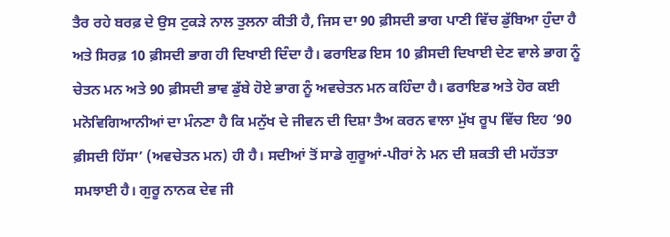ਤੈਰ ਰਹੇ ਬਰਫ਼ ਦੇ ਉਸ ਟੁਕੜੇ ਨਾਲ ਤੁਲਨਾ ਕੀਤੀ ਹੈ, ਜਿਸ ਦਾ 90 ਫ਼ੀਸਦੀ ਭਾਗ ਪਾਣੀ ਵਿੱਚ ਡੁੱਬਿਆ ਹੁੰਦਾ ਹੈ ਅਤੇ ਸਿਰਫ਼ 10 ਫ਼ੀਸਦੀ ਭਾਗ ਹੀ ਦਿਖਾਈ ਦਿੰਦਾ ਹੈ। ਫਰਾਇਡ ਇਸ 10 ਫ਼ੀਸਦੀ ਦਿਖਾਈ ਦੇਣ ਵਾਲੇ ਭਾਗ ਨੂੰ ਚੇਤਨ ਮਨ ਅਤੇ 90 ਫ਼ੀਸਦੀ ਭਾਵ ਡੁੱਬੇ ਹੋਏ ਭਾਗ ਨੂੰ ਅਵਚੇਤਨ ਮਨ ਕਹਿੰਦਾ ਹੈ। ਫਰਾਇਡ ਅਤੇ ਹੋਰ ਕਈ ਮਨੋਵਿਗਿਆਨੀਆਂ ਦਾ ਮੰਨਣਾ ਹੈ ਕਿ ਮਨੁੱਖ ਦੇ ਜੀਵਨ ਦੀ ਦਿਸ਼ਾ ਤੈਅ ਕਰਨ ਵਾਲਾ ਮੁੱਖ ਰੂਪ ਵਿੱਚ ਇਹ ‘90 ਫ਼ੀਸਦੀ ਹਿੱਸਾ’ (ਅਵਚੇਤਨ ਮਨ) ਹੀ ਹੈ। ਸਦੀਆਂ ਤੋਂ ਸਾਡੇ ਗੁਰੂਆਂ-ਪੀਰਾਂ ਨੇ ਮਨ ਦੀ ਸ਼ਕਤੀ ਦੀ ਮਹੱਤਤਾ ਸਮਝਾਈ ਹੈ। ਗੁਰੂ ਨਾਨਕ ਦੇਵ ਜੀ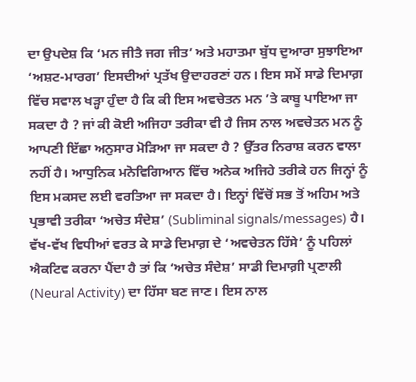ਦਾ ਉਪਦੇਸ਼ ਕਿ ‘ਮਨ ਜੀਤੈ ਜਗ ਜੀਤ’ ਅਤੇ ਮਹਾਤਮਾ ਬੁੱਧ ਦੁਆਰਾ ਸੁਝਾਇਆ ‘ਅਸ਼ਟ-ਮਾਰਗ’ ਇਸਦੀਆਂ ਪ੍ਰਤੱਖ ਉਦਾਹਰਣਾਂ ਹਨ। ਇਸ ਸਮੇਂ ਸਾਡੇ ਦਿਮਾਗ਼ ਵਿੱਚ ਸਵਾਲ ਖੜ੍ਹਾ ਹੁੰਦਾ ਹੈ ਕਿ ਕੀ ਇਸ ਅਵਚੇਤਨ ਮਨ ’ਤੇ ਕਾਬੂ ਪਾਇਆ ਜਾ ਸਕਦਾ ਹੈ ? ਜਾਂ ਕੀ ਕੋਈ ਅਜਿਹਾ ਤਰੀਕਾ ਵੀ ਹੈ ਜਿਸ ਨਾਲ ਅਵਚੇਤਨ ਮਨ ਨੂੰ ਆਪਣੀ ਇੱਛਾ ਅਨੁਸਾਰ ਮੋੜਿਆ ਜਾ ਸਕਦਾ ਹੈ ? ਉੱਤਰ ਨਿਰਾਸ਼ ਕਰਨ ਵਾਲਾ ਨਹੀਂ ਹੈ। ਆਧੁਨਿਕ ਮਨੋਵਿਗਿਆਨ ਵਿੱਚ ਅਨੇਕ ਅਜਿਹੇ ਤਰੀਕੇ ਹਨ ਜਿਨ੍ਹਾਂ ਨੂੰ ਇਸ ਮਕਸਦ ਲਈ ਵਰਤਿਆ ਜਾ ਸਕਦਾ ਹੈ। ਇਨ੍ਹਾਂ ਵਿੱਚੋਂ ਸਭ ਤੋਂ ਅਹਿਮ ਅਤੇ ਪ੍ਰਭਾਵੀ ਤਰੀਕਾ ‘ਅਚੇਤ ਸੰਦੇਸ਼’ (Subliminal signals/messages) ਹੈ। ਵੱਖ-ਵੱਖ ਵਿਧੀਆਂ ਵਰਤ ਕੇ ਸਾਡੇ ਦਿਮਾਗ਼ ਦੇ ‘ਅਵਚੇਤਨ ਹਿੱਸੇ’ ਨੂੰ ਪਹਿਲਾਂ ਐਕਟਿਵ ਕਰਨਾ ਪੈਂਦਾ ਹੈ ਤਾਂ ਕਿ ‘ਅਚੇਤ ਸੰਦੇਸ਼’ ਸਾਡੀ ਦਿਮਾਗ਼ੀ ਪ੍ਰਣਾਲੀ (Neural Activity) ਦਾ ਹਿੱਸਾ ਬਣ ਜਾਣ। ਇਸ ਨਾਲ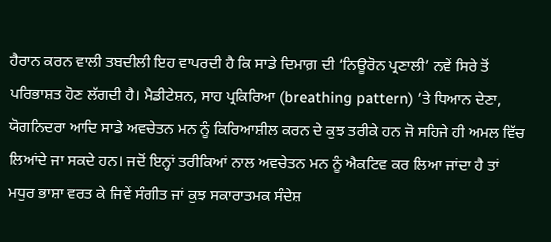ਹੈਰਾਨ ਕਰਨ ਵਾਲੀ ਤਬਦੀਲੀ ਇਹ ਵਾਪਰਦੀ ਹੈ ਕਿ ਸਾਡੇ ਦਿਮਾਗ਼ ਦੀ ‘ਨਿਊਰੋਨ ਪ੍ਰਣਾਲੀ’ ਨਵੇਂ ਸਿਰੇ ਤੋਂ ਪਰਿਭਾਸ਼ਤ ਹੋਣ ਲੱਗਦੀ ਹੈ। ਮੈਡੀਟੇਸ਼ਨ, ਸਾਹ ਪ੍ਰਕਿਰਿਆ (breathing pattern) ’ਤੇ ਧਿਆਨ ਦੇਣਾ, ਯੋਗਨਿਦਰਾ ਆਦਿ ਸਾਡੇ ਅਵਚੇਤਨ ਮਨ ਨੂੰ ਕਿਰਿਆਸ਼ੀਲ ਕਰਨ ਦੇ ਕੁਝ ਤਰੀਕੇ ਹਨ ਜੋ ਸਹਿਜੇ ਹੀ ਅਮਲ ਵਿੱਚ ਲਿਆਂਦੇ ਜਾ ਸਕਦੇ ਹਨ। ਜਦੋਂ ਇਨ੍ਹਾਂ ਤਰੀਕਿਆਂ ਨਾਲ ਅਵਚੇਤਨ ਮਨ ਨੂੰ ਐਕਟਿਵ ਕਰ ਲਿਆ ਜਾਂਦਾ ਹੈ ਤਾਂ ਮਧੁਰ ਭਾਸ਼ਾ ਵਰਤ ਕੇ ਜਿਵੇਂ ਸੰਗੀਤ ਜਾਂ ਕੁਝ ਸਕਾਰਾਤਮਕ ਸੰਦੇਸ਼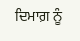ਦਿਮਾਗ਼ ਨੂੰ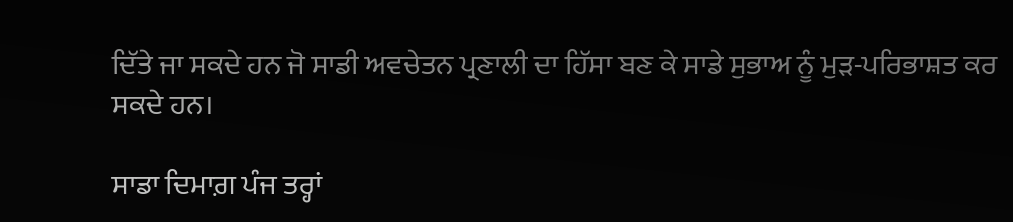ਦਿੱਤੇ ਜਾ ਸਕਦੇ ਹਨ ਜੋ ਸਾਡੀ ਅਵਚੇਤਨ ਪ੍ਰਣਾਲੀ ਦਾ ਹਿੱਸਾ ਬਣ ਕੇ ਸਾਡੇ ਸੁਭਾਅ ਨੂੰ ਮੁੜ-ਪਰਿਭਾਸ਼ਤ ਕਰ ਸਕਦੇ ਹਨ।

ਸਾਡਾ ਦਿਮਾਗ਼ ਪੰਜ ਤਰ੍ਹਾਂ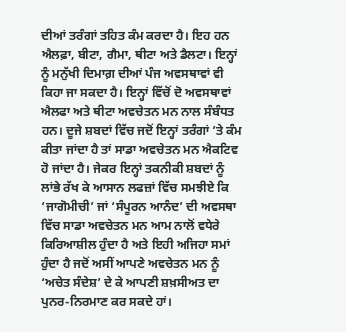ਦੀਆਂ ਤਰੰਗਾਂ ਤਹਿਤ ਕੰਮ ਕਰਦਾ ਹੈ। ਇਹ ਹਨ ਐਲਫ਼ਾ, ਬੀਟਾ, ਗੈਮਾ, ਥੀਟਾ ਅਤੇ ਡੈਲਟਾ। ਇਨ੍ਹਾਂ ਨੂੰ ਮਨੁੱਖੀ ਦਿਮਾਗ਼ ਦੀਆਂ ਪੰਜ ਅਵਸਥਾਵਾਂ ਵੀ ਕਿਹਾ ਜਾ ਸਕਦਾ ਹੈ। ਇਨ੍ਹਾਂ ਵਿੱਚੋਂ ਦੋ ਅਵਸਥਾਵਾਂ ਐਲਫਾ ਅਤੇ ਥੀਟਾ ਅਵਚੇਤਨ ਮਨ ਨਾਲ ਸੰਬੰਧਤ ਹਨ। ਦੂਜੇ ਸ਼ਬਦਾਂ ਵਿੱਚ ਜਦੋਂ ਇਨ੍ਹਾਂ ਤਰੰਗਾਂ ’ਤੇ ਕੰਮ ਕੀਤਾ ਜਾਂਦਾ ਹੈ ਤਾਂ ਸਾਡਾ ਅਵਚੇਤਨ ਮਨ ਐਕਟਿਵ ਹੋ ਜਾਂਦਾ ਹੈ। ਜੇਕਰ ਇਨ੍ਹਾਂ ਤਕਨੀਕੀ ਸ਼ਬਦਾਂ ਨੂੰ ਲਾਂਭੇ ਰੱਖ ਕੇ ਆਸਾਨ ਲਫਜ਼ਾਂ ਵਿੱਚ ਸਮਝੀਏ ਕਿ ‘ਜਾਗੋਮੀਚੀ’ ਜਾਂ ‘ਸੰਪੂਰਨ ਆਨੰਦ’ ਦੀ ਅਵਸਥਾ ਵਿੱਚ ਸਾਡਾ ਅਵਚੇਤਨ ਮਨ ਆਮ ਨਾਲੋਂ ਵਧੇਰੇ ਕਿਰਿਆਸ਼ੀਲ ਹੁੰਦਾ ਹੈ ਅਤੇ ਇਹੀ ਅਜਿਹਾ ਸਮਾਂ ਹੁੰਦਾ ਹੈ ਜਦੋਂ ਅਸੀਂ ਆਪਣੇ ਅਵਚੇਤਨ ਮਨ ਨੂੰ ‘ਅਚੇਤ ਸੰਦੇਸ਼’ ਦੇ ਕੇ ਆਪਣੀ ਸ਼ਖ਼ਸੀਅਤ ਦਾ ਪੁਨਰ-ਨਿਰਮਾਣ ਕਰ ਸਕਦੇ ਹਾਂ।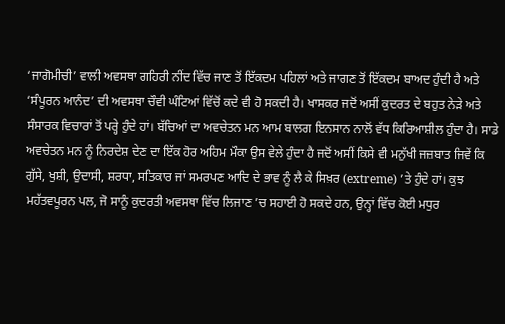‘ਜਾਗੋਮੀਚੀ’ ਵਾਲੀ ਅਵਸਥਾ ਗਹਿਰੀ ਨੀਂਦ ਵਿੱਚ ਜਾਣ ਤੋਂ ਇੱਕਦਮ ਪਹਿਲਾਂ ਅਤੇ ਜਾਗਣ ਤੋਂ ਇੱਕਦਮ ਬਾਅਦ ਹੁੰਦੀ ਹੈ ਅਤੇ ‘ਸੰਪੂਰਨ ਆਨੰਦ’ ਦੀ ਅਵਸਥਾ ਚੌਵੀ ਘੰਟਿਆਂ ਵਿੱਚੋਂ ਕਦੇ ਵੀ ਹੋ ਸਕਦੀ ਹੈ। ਖਾਸਕਰ ਜਦੋਂ ਅਸੀਂ ਕੁਦਰਤ ਦੇ ਬਹੁਤ ਨੇੜੇ ਅਤੇ ਸੰਸਾਰਕ ਵਿਚਾਰਾਂ ਤੋਂ ਪਰ੍ਹੇ ਹੁੰਦੇ ਹਾਂ। ਬੱਚਿਆਂ ਦਾ ਅਵਚੇਤਨ ਮਨ ਆਮ ਬਾਲਗ ਇਨਸਾਨ ਨਾਲੋਂ ਵੱਧ ਕਿਰਿਆਸ਼ੀਲ ਹੁੰਦਾ ਹੈ। ਸਾਡੇ ਅਵਚੇਤਨ ਮਨ ਨੂੰ ਨਿਰਦੇਸ਼ ਦੇਣ ਦਾ ਇੱਕ ਹੋਰ ਅਹਿਮ ਮੌਕਾ ਉਸ ਵੇਲੇ ਹੁੰਦਾ ਹੈ ਜਦੋਂ ਅਸੀਂ ਕਿਸੇ ਵੀ ਮਨੁੱਖੀ ਜਜ਼ਬਾਤ ਜਿਵੇਂ ਕਿ ਗੁੱਸੇ, ਖੁਸ਼ੀ, ਉਦਾਸੀ, ਸ਼ਰਧਾ, ਸਤਿਕਾਰ ਜਾਂ ਸਮਰਪਣ ਆਦਿ ਦੇ ਭਾਵ ਨੂੰ ਲੈ ਕੇ ਸਿਖ਼ਰ (extreme) ’ਤੇ ਹੁੰਦੇ ਹਾਂ। ਕੁਝ ਮਹੱਤਵਪੂਰਨ ਪਲ, ਜੋ ਸਾਨੂੰ ਕੁਦਰਤੀ ਅਵਸਥਾ ਵਿੱਚ ਲਿਜਾਣ ’ਚ ਸਹਾਈ ਹੋ ਸਕਦੇ ਹਨ, ਉਨ੍ਹਾਂ ਵਿੱਚ ਕੋਈ ਮਧੁਰ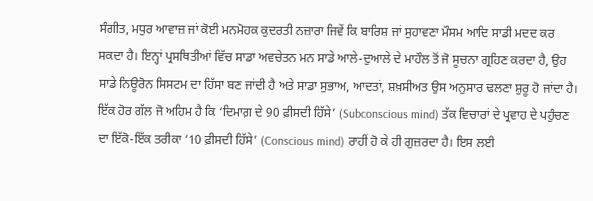ਸੰਗੀਤ, ਮਧੁਰ ਆਵਾਜ਼ ਜਾਂ ਕੋਈ ਮਨਮੋਹਕ ਕੁਦਰਤੀ ਨਜ਼ਾਰਾ ਜਿਵੇਂ ਕਿ ਬਾਰਿਸ਼ ਜਾਂ ਸੁਹਾਵਣਾ ਮੌਸਮ ਆਦਿ ਸਾਡੀ ਮਦਦ ਕਰ ਸਕਦਾ ਹੈ। ਇਨ੍ਹਾਂ ਪ੍ਰਸਥਿਤੀਆਂ ਵਿੱਚ ਸਾਡਾ ਅਵਚੇਤਨ ਮਨ ਸਾਡੇ ਆਲੇ-ਦੁਆਲੇ ਦੇ ਮਾਹੌਲ ਤੋਂ ਜੋ ਸੂਚਨਾ ਗ੍ਰਹਿਣ ਕਰਦਾ ਹੈ, ਉਹ ਸਾਡੇ ਨਿਊਰੋਨ ਸਿਸਟਮ ਦਾ ਹਿੱਸਾ ਬਣ ਜਾਂਦੀ ਹੈ ਅਤੇ ਸਾਡਾ ਸੁਭਾਅ, ਆਦਤਾਂ, ਸ਼ਖ਼ਸੀਅਤ ਉਸ ਅਨੁਸਾਰ ਢਲਣਾ ਸ਼ੁਰੂ ਹੋ ਜਾਂਦਾ ਹੈ। ਇੱਕ ਹੋਰ ਗੱਲ ਜੋ ਅਹਿਮ ਹੈ ਕਿ ‘ਦਿਮਾਗ਼ ਦੇ 90 ਫ਼ੀਸਦੀ ਹਿੱਸੇ’ (Subconscious mind) ਤੱਕ ਵਿਚਾਰਾਂ ਦੇ ਪ੍ਰਵਾਹ ਦੇ ਪਹੁੰਚਣ ਦਾ ਇੱਕੋ-ਇੱਕ ਤਰੀਕਾ ‘10 ਫ਼ੀਸਦੀ ਹਿੱਸੇ’ (Conscious mind) ਰਾਹੀਂ ਹੋ ਕੇ ਹੀ ਗੁਜ਼ਰਦਾ ਹੈ। ਇਸ ਲਈ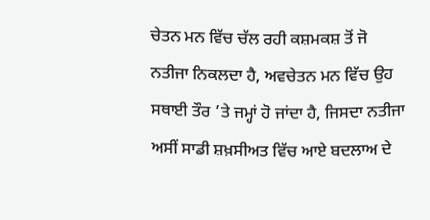ਚੇਤਨ ਮਨ ਵਿੱਚ ਚੱਲ ਰਹੀ ਕਸ਼ਮਕਸ਼ ਤੋਂ ਜੋ ਨਤੀਜਾ ਨਿਕਲਦਾ ਹੈ, ਅਵਚੇਤਨ ਮਨ ਵਿੱਚ ਉਹ ਸਥਾਈ ਤੌਰ ’ਤੇ ਜਮ੍ਹਾਂ ਹੋ ਜਾਂਦਾ ਹੈ, ਜਿਸਦਾ ਨਤੀਜਾ ਅਸੀਂ ਸਾਡੀ ਸ਼ਖ਼ਸੀਅਤ ਵਿੱਚ ਆਏ ਬਦਲਾਅ ਦੇ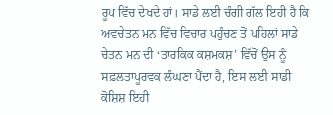ਰੂਪ ਵਿੱਚ ਦੇਖਦੇ ਹਾਂ। ਸਾਡੇ ਲਈ ਚੰਗੀ ਗੱਲ ਇਹੀ ਹੈ ਕਿ ਅਵਚੇਤਨ ਮਨ ਵਿੱਚ ਵਿਚਾਰ ਪਹੁੰਚਣ ਤੋਂ ਪਹਿਲਾਂ ਸਾਡੇ ਚੇਤਨ ਮਨ ਦੀ ‘ਤਾਰਕਿਕ ਕਸ਼ਮਕਸ਼’ ਵਿੱਚੋਂ ਉਸ ਨੂੰ ਸਫ਼ਲਤਾਪੂਰਵਕ ਲੰਘਣਾ ਪੈਂਦਾ ਹੈ, ਇਸ ਲਈ ਸਾਡੀ ਕੋਸ਼ਿਸ਼ ਇਹੀ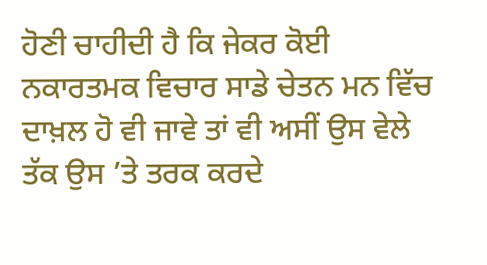ਹੋਣੀ ਚਾਹੀਦੀ ਹੈ ਕਿ ਜੇਕਰ ਕੋਈ ਨਕਾਰਤਮਕ ਵਿਚਾਰ ਸਾਡੇ ਚੇਤਨ ਮਨ ਵਿੱਚ ਦਾਖ਼ਲ ਹੋ ਵੀ ਜਾਵੇ ਤਾਂ ਵੀ ਅਸੀਂ ਉਸ ਵੇਲੇ ਤੱਕ ਉਸ ’ਤੇ ਤਰਕ ਕਰਦੇ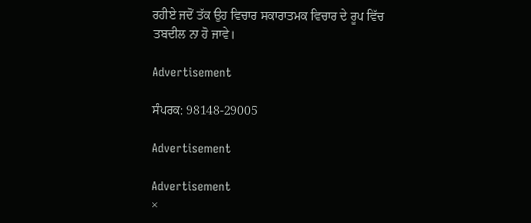ਰਹੀਏ ਜਦੋਂ ਤੱਕ ਉਹ ਵਿਚਾਰ ਸਕਾਰਾਤਮਕ ਵਿਚਾਰ ਦੇ ਰੂਪ ਵਿੱਚ ਤਬਦੀਲ ਨਾ ਹੋ ਜਾਵੇ।

Advertisement

ਸੰਪਰਕ: 98148-29005

Advertisement

Advertisement
×